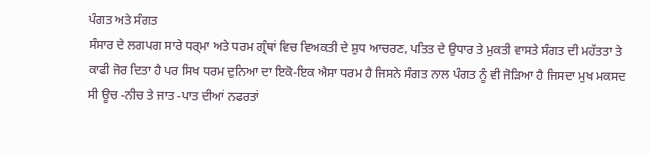ਪੰਗਤ ਅਤੇ ਸੰਗਤ
ਸੰਸਾਰ ਦੇ ਲਗਪਗ ਸਾਰੇ ਧਰ੍ਮਾ ਅਤੇ ਧਰਮ ਗ੍ਰੰਥਾਂ ਵਿਚ ਵਿਅਕਤੀ ਦੇ ਸ਼ੁਧ ਆਚਰਣ, ਪਤਿਤ ਦੇ ਉਧਾਰ ਤੇ ਮੁਕਤੀ ਵਾਸਤੇ ਸੰਗਤ ਦੀ ਮਹੱਤਤਾ ਤੇ ਕਾਫੀ ਜੋਰ ਦਿਤਾ ਹੈ ਪਰ ਸਿਖ ਧਰਮ ਦੁਨਿਆ ਦਾ ਇਕੋ-ਇਕ ਐਸਾ ਧਰਮ ਹੈ ਜਿਸਨੇ ਸੰਗਤ ਨਾਲ ਪੰਗਤ ਨੂੰ ਵੀ ਜੋੜਿਆ ਹੈ ਜਿਸਦਾ ਮੁਖ ਮਕਸਦ ਸੀ ਊਚ -ਨੀਚ ਤੇ ਜਾਤ -ਪਾਤ ਦੀਆਂ ਨਫਰਤਾਂ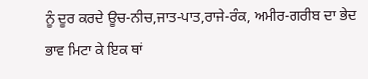ਨੂੰ ਦੂਰ ਕਰਦੇ ਊਚ-ਨੀਚ,ਜਾਤ-ਪਾਤ,ਰਾਜੇ-ਰੰਕ, ਅਮੀਰ-ਗਰੀਬ ਦਾ ਭੇਦ ਭਾਵ ਮਿਟਾ ਕੇ ਇਕ ਥਾਂ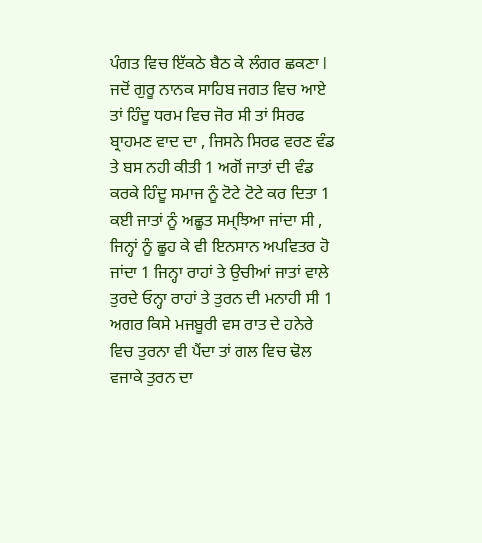ਪੰਗਤ ਵਿਚ ਇੱਕਠੇ ਬੈਠ ਕੇ ਲੰਗਰ ਛਕਣਾ l ਜਦੋਂ ਗੁਰੂ ਨਾਨਕ ਸਾਹਿਬ ਜਗਤ ਵਿਚ ਆਏ ਤਾਂ ਹਿੰਦੂ ਧਰਮ ਵਿਚ ਜੋਰ ਸੀ ਤਾਂ ਸਿਰਫ ਬ੍ਰਾਹਮਣ ਵਾਦ ਦਾ , ਜਿਸਨੇ ਸਿਰਫ ਵਰਣ ਵੰਡ ਤੇ ਬਸ ਨਹੀ ਕੀਤੀ 1 ਅਗੋਂ ਜਾਤਾਂ ਦੀ ਵੰਡ ਕਰਕੇ ਹਿੰਦੂ ਸਮਾਜ ਨੂੰ ਟੋਟੇ ਟੋਟੇ ਕਰ ਦਿਤਾ 1 ਕਈ ਜਾਤਾਂ ਨੂੰ ਅਛੂਤ ਸਮ੍ਝਿਆ ਜਾਂਦਾ ਸੀ , ਜਿਨ੍ਹਾਂ ਨੂੰ ਛੂਹ ਕੇ ਵੀ ਇਨਸਾਨ ਅਪਵਿਤਰ ਹੋ ਜਾਂਦਾ 1 ਜਿਨ੍ਹਾ ਰਾਹਾਂ ਤੇ ਉਚੀਆਂ ਜਾਤਾਂ ਵਾਲੇ ਤੁਰਦੇ ਓਨ੍ਹਾ ਰਾਹਾਂ ਤੇ ਤੁਰਨ ਦੀ ਮਨਾਹੀ ਸੀ 1 ਅਗਰ ਕਿਸੇ ਮਜਬੂਰੀ ਵਸ ਰਾਤ ਦੇ ਹਨੇਰੇ ਵਿਚ ਤੁਰਨਾ ਵੀ ਪੈਂਦਾ ਤਾਂ ਗਲ ਵਿਚ ਢੋਲ ਵਜਾਕੇ ਤੁਰਨ ਦਾ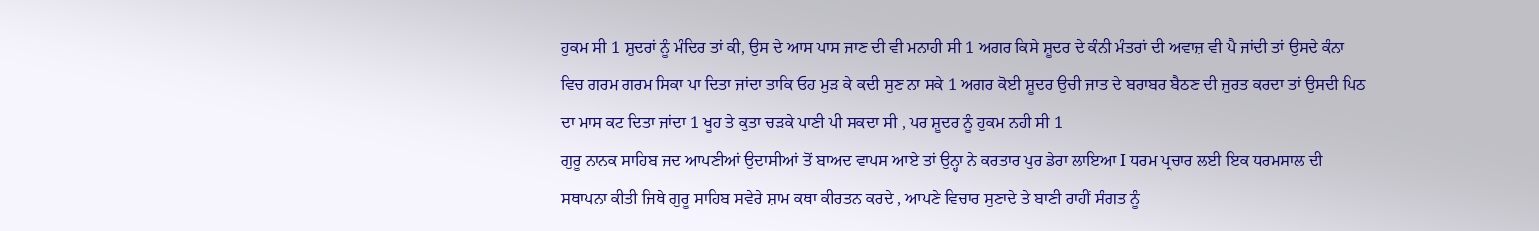ਹੁਕਮ ਸੀ 1 ਸ਼ੁਦਰਾਂ ਨੂੰ ਮੰਦਿਰ ਤਾਂ ਕੀ, ਉਸ ਦੇ ਆਸ ਪਾਸ ਜਾਣ ਦੀ ਵੀ ਮਨਾਹੀ ਸੀ 1 ਅਗਰ ਕਿਸੇ ਸ਼ੂਦਰ ਦੇ ਕੰਨੀ ਮੰਤਰਾਂ ਦੀ ਅਵਾਜ਼ ਵੀ ਪੈ ਜਾਂਦੀ ਤਾਂ ਉਸਦੇ ਕੰਨਾ ਵਿਚ ਗਰਮ ਗਰਮ ਸਿਕਾ ਪਾ ਦਿਤਾ ਜਾਂਦਾ ਤਾਕਿ ਓਹ ਮੁੜ ਕੇ ਕਦੀ ਸੁਣ ਨਾ ਸਕੇ 1 ਅਗਰ ਕੋਈ ਸ਼ੂਦਰ ਉਚੀ ਜਾਤ ਦੇ ਬਰਾਬਰ ਬੈਠਣ ਦੀ ਜੁਰਤ ਕਰਦਾ ਤਾਂ ਉਸਦੀ ਪਿਠ ਦਾ ਮਾਸ ਕਟ ਦਿਤਾ ਜਾਂਦਾ 1 ਖੂਹ ਤੇ ਕੁਤਾ ਚੜਕੇ ਪਾਣੀ ਪੀ ਸਕਦਾ ਸੀ , ਪਰ ਸ਼ੂਦਰ ਨੂੰ ਹੁਕਮ ਨਹੀ ਸੀ 1
ਗੁਰੂ ਨਾਨਕ ਸਾਹਿਬ ਜਦ ਆਪਣੀਆਂ ਉਦਾਸੀਆਂ ਤੋਂ ਬਾਅਦ ਵਾਪਸ ਆਏ ਤਾਂ ਉਨ੍ਹਾ ਨੇ ਕਰਤਾਰ ਪੁਰ ਡੇਰਾ ਲਾਇਆ I ਧਰਮ ਪ੍ਰਚਾਰ ਲਈ ਇਕ ਧਰਮਸਾਲ ਦੀ ਸਥਾਪਨਾ ਕੀਤੀ ਜਿਥੇ ਗੁਰੂ ਸਾਹਿਬ ਸਵੇਰੇ ਸ਼ਾਮ ਕਥਾ ਕੀਰਤਨ ਕਰਦੇ , ਆਪਣੇ ਵਿਚਾਰ ਸੁਣਾਦੇ ਤੇ ਬਾਣੀ ਰਾਹੀਂ ਸੰਗਤ ਨੂੰ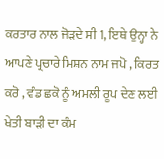ਕਰਤਾਰ ਨਾਲ ਜੋੜਦੇ ਸੀ 1, ਇਥੇ ਉਨ੍ਹਾ ਨੇ ਆਪਣੇ ਪ੍ਰਚਾਰੇ ਮਿਸ਼ਨ ਨਾਮ ਜਪੋ , ਕਿਰਤ ਕਰੋ , ਵੰਡ ਛਕੋ ਨੂੰ ਅਮਲੀ ਰੂਪ ਦੇਣ ਲਈ ਖੇਤੀ ਬਾੜੀ ਦਾ ਕੰਮ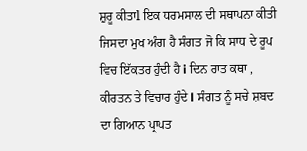ਸ਼ੁਰੂ ਕੀਤਾl ਇਕ ਧਰਮਸਾਲ ਦੀ ਸਥਾਪਨਾ ਕੀਤੀ ਜਿਸਦਾ ਮੁਖ ਅੰਗ ਹੈ ਸੰਗਤ ਜੋ ਕਿ ਸਾਧ ਦੇ ਰੂਪ ਵਿਚ ਇੱਕਤਰ ਹੁੰਦੀ ਹੈ i ਦਿਨ ਰਾਤ ਕਥਾ , ਕੀਰਤਨ ਤੇ ਵਿਚਾਰ ਹੁੰਦੇ l ਸੰਗਤ ਨੂੰ ਸਚੇ ਸ਼ਬਦ ਦਾ ਗਿਆਨ ਪ੍ਰਾਪਤ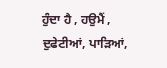ਹੁੰਦਾ ਹੈ , ਹਉਮੈਂ , ਦੁਫੇਟੀਆਂ, ਪਾੜਿਆਂ,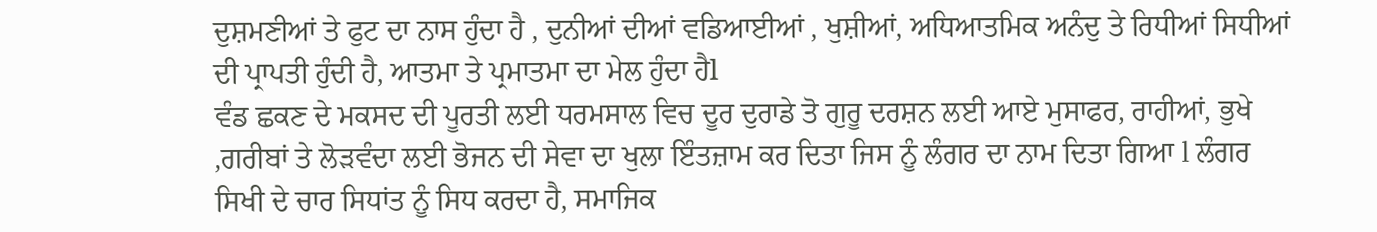ਦੁਸ਼ਮਣੀਆਂ ਤੇ ਫੁਟ ਦਾ ਨਾਸ ਹੁੰਦਾ ਹੈ , ਦੁਨੀਆਂ ਦੀਆਂ ਵਡਿਆਈਆਂ , ਖੁਸ਼ੀਆਂ, ਅਧਿਆਤਮਿਕ ਅਨੰਦੁ ਤੇ ਰਿਧੀਆਂ ਸਿਧੀਆਂ ਦੀ ਪ੍ਰਾਪਤੀ ਹੁੰਦੀ ਹੈ, ਆਤਮਾ ਤੇ ਪ੍ਰਮਾਤਮਾ ਦਾ ਮੇਲ ਹੁੰਦਾ ਹੈl
ਵੰਡ ਛਕਣ ਦੇ ਮਕਸਦ ਦੀ ਪੂਰਤੀ ਲਈ ਧਰਮਸਾਲ ਵਿਚ ਦੂਰ ਦੁਰਾਡੇ ਤੋ ਗੁਰੂ ਦਰਸ਼ਨ ਲਈ ਆਏ ਮੁਸਾਫਰ, ਰਾਹੀਆਂ, ਭੁਖੇ ,ਗਰੀਬਾਂ ਤੇ ਲੋੜਵੰਦਾ ਲਈ ਭੋਜਨ ਦੀ ਸੇਵਾ ਦਾ ਖੁਲਾ ਇੰਤਜ਼ਾਮ ਕਰ ਦਿਤਾ ਜਿਸ ਨੂੰ ਲੰਗਰ ਦਾ ਨਾਮ ਦਿਤਾ ਗਿਆ l ਲੰਗਰ ਸਿਖੀ ਦੇ ਚਾਰ ਸਿਧਾਂਤ ਨੂੰ ਸਿਧ ਕਰਦਾ ਹੈ, ਸਮਾਜਿਕ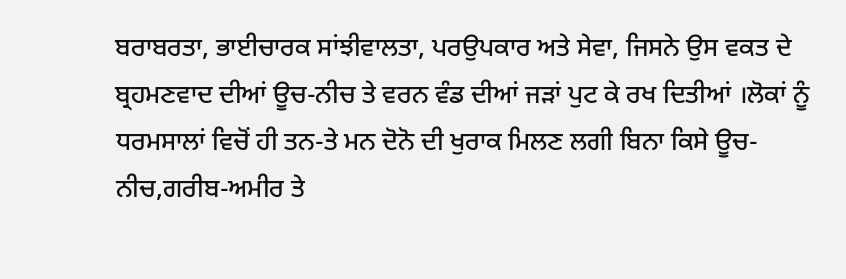ਬਰਾਬਰਤਾ, ਭਾਈਚਾਰਕ ਸਾਂਝੀਵਾਲਤਾ, ਪਰਉਪਕਾਰ ਅਤੇ ਸੇਵਾ, ਜਿਸਨੇ ਉਸ ਵਕਤ ਦੇ ਬ੍ਰਹਮਣਵਾਦ ਦੀਆਂ ਊਚ-ਨੀਚ ਤੇ ਵਰਨ ਵੰਡ ਦੀਆਂ ਜੜਾਂ ਪੁਟ ਕੇ ਰਖ ਦਿਤੀਆਂ ।ਲੋਕਾਂ ਨੂੰ ਧਰਮਸਾਲਾਂ ਵਿਚੋਂ ਹੀ ਤਨ-ਤੇ ਮਨ ਦੋਨੋ ਦੀ ਖੁਰਾਕ ਮਿਲਣ ਲਗੀ ਬਿਨਾ ਕਿਸੇ ਊਚ-ਨੀਚ,ਗਰੀਬ-ਅਮੀਰ ਤੇ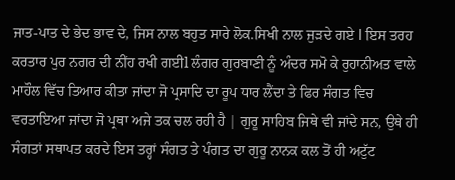ਜਾਤ-ਪਾਤ ਦੇ ਭੇਦ ਭਾਵ ਦੇ, ਜਿਸ ਨਾਲ ਬਹੁਤ ਸਾਰੇ ਲੋਕ.ਸਿਖੀ ਨਾਲ ਜੁੜਦੇ ਗਏ l ਇਸ ਤਰਹ ਕਰਤਾਰ ਪੁਰ ਨਗਰ ਦੀ ਨੀਂਹ ਰਖੀ ਗਈl ਲੰਗਰ ਗੁਰਬਾਣੀ ਨੂੰ ਅੰਦਰ ਸਮੋ ਕੇ ਰੁਹਾਨੀਅਤ ਵਾਲੇ ਮਾਹੌਲ ਵਿੱਚ ਤਿਆਰ ਕੀਤਾ ਜਾਂਦਾ ਜੋ ਪ੍ਰਸਾਦਿ ਦਾ ਰੂਪ ਧਾਰ ਲੈਂਦਾ ਤੇ ਫਿਰ ਸੰਗਤ ਵਿਚ ਵਰਤਾਇਆ ਜਾਂਦਾ ਜੋ ਪ੍ਰਥਾ ਅਜੇ ਤਕ ਚਲ ਰਹੀ ਹੈ | ਗੁਰੂ ਸਾਹਿਬ ਜਿਥੇ ਵੀ ਜਾਂਦੇ ਸਨ, ਉਥੇ ਹੀ ਸੰਗਤਾਂ ਸਥਾਪਤ ਕਰਦੇ ਇਸ ਤਰ੍ਹਾਂ ਸੰਗਤ ਤੇ ਪੰਗਤ ਦਾ ਗੁਰੂ ਨਾਨਕ ਕਲ ਤੋਂ ਹੀ ਅਟੁੱਟ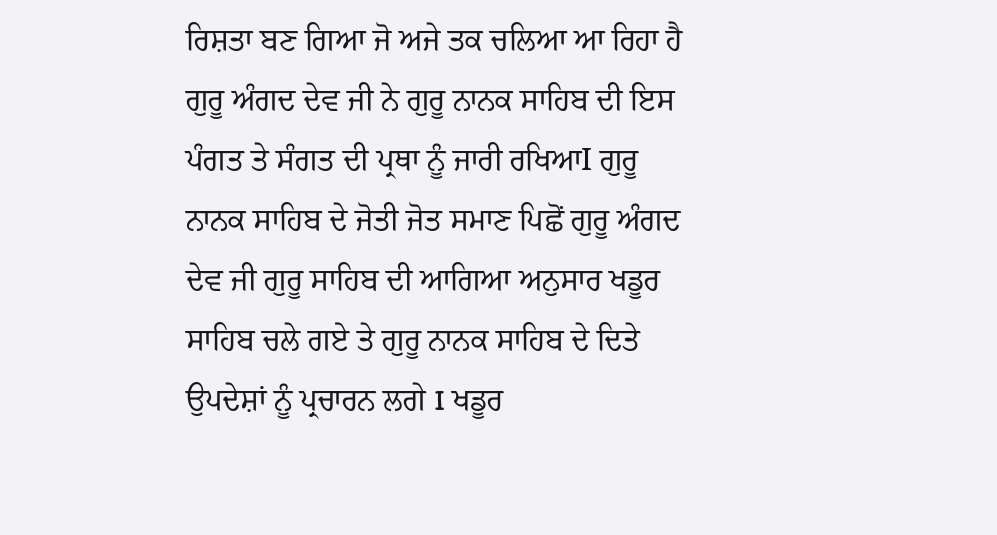ਰਿਸ਼ਤਾ ਬਣ ਗਿਆ ਜੋ ਅਜੇ ਤਕ ਚਲਿਆ ਆ ਰਿਹਾ ਹੈ
ਗੁਰੂ ਅੰਗਦ ਦੇਵ ਜੀ ਨੇ ਗੁਰੂ ਨਾਨਕ ਸਾਹਿਬ ਦੀ ਇਸ ਪੰਗਤ ਤੇ ਸੰਗਤ ਦੀ ਪ੍ਰਥਾ ਨੂੰ ਜਾਰੀ ਰਖਿਆI ਗੁਰੂ ਨਾਨਕ ਸਾਹਿਬ ਦੇ ਜੋਤੀ ਜੋਤ ਸਮਾਣ ਪਿਛੋਂ ਗੁਰੂ ਅੰਗਦ ਦੇਵ ਜੀ ਗੁਰੂ ਸਾਹਿਬ ਦੀ ਆਗਿਆ ਅਨੁਸਾਰ ਖਡੂਰ ਸਾਹਿਬ ਚਲੇ ਗਏ ਤੇ ਗੁਰੂ ਨਾਨਕ ਸਾਹਿਬ ਦੇ ਦਿਤੇ ਉਪਦੇਸ਼ਾਂ ਨੂੰ ਪ੍ਰਚਾਰਨ ਲਗੇ I ਖਡੂਰ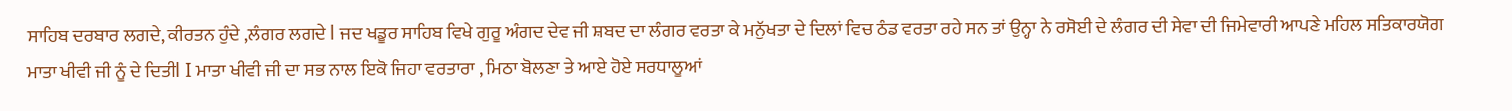ਸਾਹਿਬ ਦਰਬਾਰ ਲਗਦੇ, ਕੀਰਤਨ ਹੁੰਦੇ ,ਲੰਗਰ ਲਗਦੇ l ਜਦ ਖਡੂਰ ਸਾਹਿਬ ਵਿਖੇ ਗੁਰੂ ਅੰਗਦ ਦੇਵ ਜੀ ਸ਼ਬਦ ਦਾ ਲੰਗਰ ਵਰਤਾ ਕੇ ਮਨੁੱਖਤਾ ਦੇ ਦਿਲਾਂ ਵਿਚ ਠੰਡ ਵਰਤਾ ਰਹੇ ਸਨ ਤਾਂ ਉਨ੍ਹਾ ਨੇ ਰਸੋਈ ਦੇ ਲੰਗਰ ਦੀ ਸੇਵਾ ਦੀ ਜਿਮੇਵਾਰੀ ਆਪਣੇ ਮਹਿਲ ਸਤਿਕਾਰਯੋਗ ਮਾਤਾ ਖੀਵੀ ਜੀ ਨੂੰ ਦੇ ਦਿਤੀl I ਮਾਤਾ ਖੀਵੀ ਜੀ ਦਾ ਸਭ ਨਾਲ ਇਕੋ ਜਿਹਾ ਵਰਤਾਰਾ , ਮਿਠਾ ਬੋਲਣਾ ਤੇ ਆਏ ਹੋਏ ਸਰਧਾਲੂਆਂ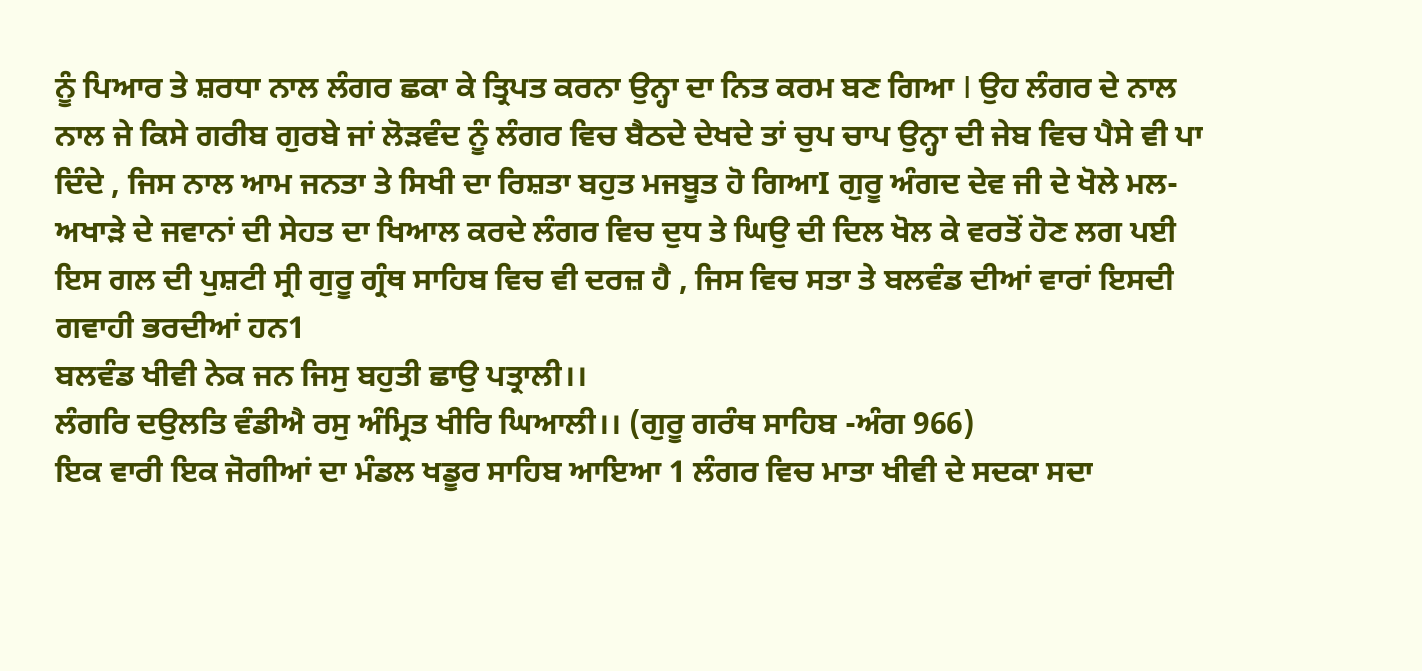ਨੂੰ ਪਿਆਰ ਤੇ ਸ਼ਰਧਾ ਨਾਲ ਲੰਗਰ ਛਕਾ ਕੇ ਤ੍ਰਿਪਤ ਕਰਨਾ ਉਨ੍ਹਾ ਦਾ ਨਿਤ ਕਰਮ ਬਣ ਗਿਆ I ਉਹ ਲੰਗਰ ਦੇ ਨਾਲ ਨਾਲ ਜੇ ਕਿਸੇ ਗਰੀਬ ਗੁਰਬੇ ਜਾਂ ਲੋੜਵੰਦ ਨੂੰ ਲੰਗਰ ਵਿਚ ਬੈਠਦੇ ਦੇਖਦੇ ਤਾਂ ਚੁਪ ਚਾਪ ਉਨ੍ਹਾ ਦੀ ਜੇਬ ਵਿਚ ਪੈਸੇ ਵੀ ਪਾ ਦਿੰਦੇ , ਜਿਸ ਨਾਲ ਆਮ ਜਨਤਾ ਤੇ ਸਿਖੀ ਦਾ ਰਿਸ਼ਤਾ ਬਹੁਤ ਮਜਬੂਤ ਹੋ ਗਿਆI ਗੁਰੂ ਅੰਗਦ ਦੇਵ ਜੀ ਦੇ ਖੋਲੇ ਮਲ-ਅਖਾੜੇ ਦੇ ਜਵਾਨਾਂ ਦੀ ਸੇਹਤ ਦਾ ਖਿਆਲ ਕਰਦੇ ਲੰਗਰ ਵਿਚ ਦੁਧ ਤੇ ਘਿਉ ਦੀ ਦਿਲ ਖੋਲ ਕੇ ਵਰਤੋਂ ਹੋਣ ਲਗ ਪਈ ਇਸ ਗਲ ਦੀ ਪੁਸ਼ਟੀ ਸ੍ਰੀ ਗੁਰੂ ਗ੍ਰੰਥ ਸਾਹਿਬ ਵਿਚ ਵੀ ਦਰਜ਼ ਹੈ , ਜਿਸ ਵਿਚ ਸਤਾ ਤੇ ਬਲਵੰਡ ਦੀਆਂ ਵਾਰਾਂ ਇਸਦੀ ਗਵਾਹੀ ਭਰਦੀਆਂ ਹਨ1
ਬਲਵੰਡ ਖੀਵੀ ਨੇਕ ਜਨ ਜਿਸੁ ਬਹੁਤੀ ਛਾਉ ਪਤ੍ਰਾਲੀ।।
ਲੰਗਰਿ ਦਉਲਤਿ ਵੰਡੀਐ ਰਸੁ ਅੰਮ੍ਰਿਤ ਖੀਰਿ ਘਿਆਲੀ।। (ਗੁਰੂ ਗਰੰਥ ਸਾਹਿਬ -ਅੰਗ 966)
ਇਕ ਵਾਰੀ ਇਕ ਜੋਗੀਆਂ ਦਾ ਮੰਡਲ ਖਡੂਰ ਸਾਹਿਬ ਆਇਆ 1 ਲੰਗਰ ਵਿਚ ਮਾਤਾ ਖੀਵੀ ਦੇ ਸਦਕਾ ਸਦਾ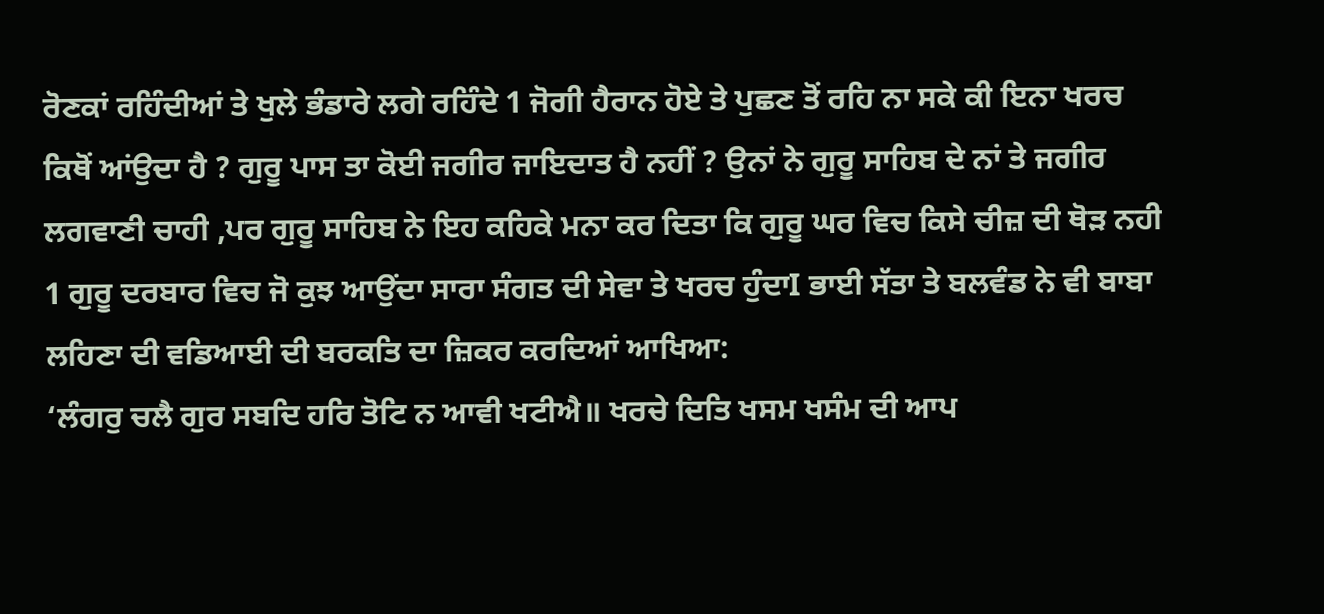ਰੋਣਕਾਂ ਰਹਿੰਦੀਆਂ ਤੇ ਖੁਲੇ ਭੰਡਾਰੇ ਲਗੇ ਰਹਿੰਦੇ 1 ਜੋਗੀ ਹੈਰਾਨ ਹੋਏ ਤੇ ਪੁਛਣ ਤੋਂ ਰਹਿ ਨਾ ਸਕੇ ਕੀ ਇਨਾ ਖਰਚ ਕਿਥੋਂ ਆਂਉਦਾ ਹੈ ? ਗੁਰੂ ਪਾਸ ਤਾ ਕੋਈ ਜਗੀਰ ਜਾਇਦਾਤ ਹੈ ਨਹੀਂ ? ਉਨਾਂ ਨੇ ਗੁਰੂ ਸਾਹਿਬ ਦੇ ਨਾਂ ਤੇ ਜਗੀਰ ਲਗਵਾਣੀ ਚਾਹੀ ,ਪਰ ਗੁਰੂ ਸਾਹਿਬ ਨੇ ਇਹ ਕਹਿਕੇ ਮਨਾ ਕਰ ਦਿਤਾ ਕਿ ਗੁਰੂ ਘਰ ਵਿਚ ਕਿਸੇ ਚੀਜ਼ ਦੀ ਥੋੜ ਨਹੀ 1 ਗੁਰੂ ਦਰਬਾਰ ਵਿਚ ਜੋ ਕੁਝ ਆਉਂਦਾ ਸਾਰਾ ਸੰਗਤ ਦੀ ਸੇਵਾ ਤੇ ਖਰਚ ਹੁੰਦਾI ਭਾਈ ਸੱਤਾ ਤੇ ਬਲਵੰਡ ਨੇ ਵੀ ਬਾਬਾ ਲਹਿਣਾ ਦੀ ਵਡਿਆਈ ਦੀ ਬਰਕਤਿ ਦਾ ਜ਼ਿਕਰ ਕਰਦਿਆਂ ਆਖਿਆ:
‘ਲੰਗਰੁ ਚਲੈ ਗੁਰ ਸਬਦਿ ਹਰਿ ਤੋਟਿ ਨ ਆਵੀ ਖਟੀਐ॥ ਖਰਚੇ ਦਿਤਿ ਖਸਮ ਖਸੰਮ ਦੀ ਆਪ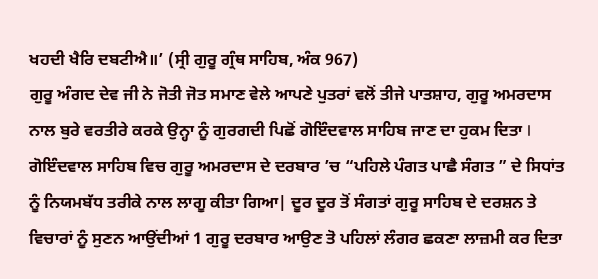ਖਹਦੀ ਖੈਰਿ ਦਬਟੀਐ॥’ (ਸ੍ਰੀ ਗੁਰੂ ਗ੍ਰੰਥ ਸਾਹਿਬ, ਅੰਕ 967)
ਗੁਰੂ ਅੰਗਦ ਦੇਵ ਜੀ ਨੇ ਜੋਤੀ ਜੋਤ ਸਮਾਣ ਵੇਲੇ ਆਪਣੇ ਪੁਤਰਾਂ ਵਲੋਂ ਤੀਜੇ ਪਾਤਸ਼ਾਹ, ਗੁਰੂ ਅਮਰਦਾਸ ਨਾਲ ਬੁਰੇ ਵਰਤੀਰੇ ਕਰਕੇ ਉਨ੍ਹਾ ਨੂੰ ਗੁਰਗਦੀ ਪਿਛੋਂ ਗੋਇੰਦਵਾਲ ਸਾਹਿਬ ਜਾਣ ਦਾ ਹੁਕਮ ਦਿਤਾ l ਗੋਇੰਦਵਾਲ ਸਾਹਿਬ ਵਿਚ ਗੁਰੂ ਅਮਰਦਾਸ ਦੇ ਦਰਬਾਰ ’ਚ “ਪਹਿਲੇ ਪੰਗਤ ਪਾਛੈ ਸੰਗਤ ” ਦੇ ਸਿਧਾਂਤ ਨੂੰ ਨਿਯਮਬੱਧ ਤਰੀਕੇ ਨਾਲ ਲਾਗੂ ਕੀਤਾ ਗਿਆ| ਦੂਰ ਦੂਰ ਤੋਂ ਸੰਗਤਾਂ ਗੁਰੂ ਸਾਹਿਬ ਦੇ ਦਰਸ਼ਨ ਤੇ ਵਿਚਾਰਾਂ ਨੂੰ ਸੁਣਨ ਆਉਂਦੀਆਂ 1 ਗੁਰੂ ਦਰਬਾਰ ਆਉਣ ਤੋ ਪਹਿਲਾਂ ਲੰਗਰ ਛਕਣਾ ਲਾਜ਼ਮੀ ਕਰ ਦਿਤਾ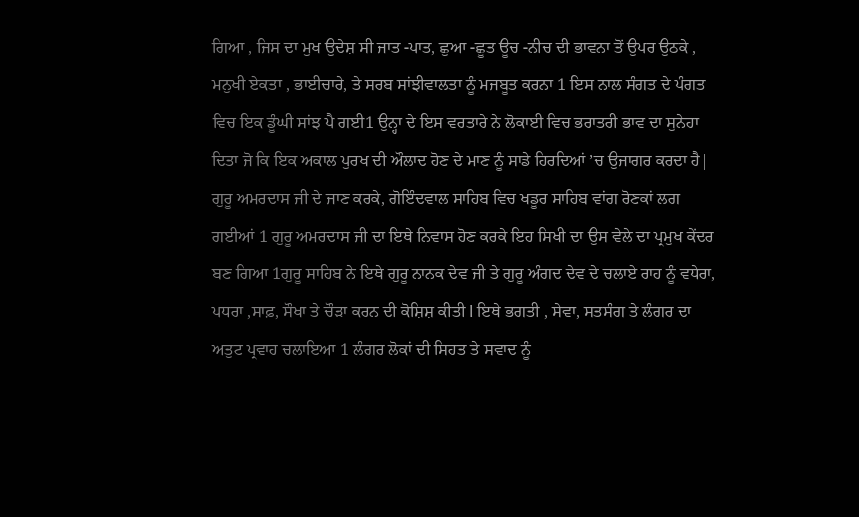ਗਿਆ , ਜਿਸ ਦਾ ਮੁਖ ਉਦੇਸ਼ ਸੀ ਜਾਤ -ਪਾਤ, ਛੁਆ -ਛੂਤ ਊਚ -ਨੀਚ ਦੀ ਭਾਵਨਾ ਤੋਂ ਉਪਰ ਉਠਕੇ , ਮਨੁਖੀ ਏਕਤਾ , ਭਾਈਚਾਰੇ, ਤੇ ਸਰਬ ਸਾਂਝੀਵਾਲਤਾ ਨੂੰ ਮਜਬੂਤ ਕਰਨਾ 1 ਇਸ ਨਾਲ ਸੰਗਤ ਦੇ ਪੰਗਤ ਵਿਚ ਇਕ ਡੂੰਘੀ ਸਾਂਝ ਪੈ ਗਈ1 ਉਨ੍ਹਾ ਦੇ ਇਸ ਵਰਤਾਰੇ ਨੇ ਲੋਕਾਈ ਵਿਚ ਭਰਾਤਰੀ ਭਾਵ ਦਾ ਸੁਨੇਹਾ ਦਿਤਾ ਜੋ ਕਿ ਇਕ ਅਕਾਲ ਪੁਰਖ ਦੀ ਔਲਾਦ ਹੋਣ ਦੇ ਮਾਣ ਨੂੰ ਸਾਡੇ ਹਿਰਦਿਆਂ ’ਚ ਉਜਾਗਰ ਕਰਦਾ ਹੈ|
ਗੁਰੂ ਅਮਰਦਾਸ ਜੀ ਦੇ ਜਾਣ ਕਰਕੇ, ਗੋਇੰਦਵਾਲ ਸਾਹਿਬ ਵਿਚ ਖਡੂਰ ਸਾਹਿਬ ਵਾਂਗ ਰੋਣਕਾਂ ਲਗ ਗਈਆਂ 1 ਗੁਰੂ ਅਮਰਦਾਸ ਜੀ ਦਾ ਇਥੇ ਨਿਵਾਸ ਹੋਣ ਕਰਕੇ ਇਹ ਸਿਖੀ ਦਾ ਉਸ ਵੇਲੇ ਦਾ ਪ੍ਰਮੁਖ ਕੇਂਦਰ ਬਣ ਗਿਆ 1ਗੁਰੂ ਸਾਹਿਬ ਨੇ ਇਥੇ ਗੁਰੂ ਨਾਨਕ ਦੇਵ ਜੀ ਤੇ ਗੁਰੂ ਅੰਗਦ ਦੇਵ ਦੇ ਚਲਾਏ ਰਾਹ ਨੂੰ ਵਧੇਰਾ, ਪਧਰਾ ,ਸਾਫ਼, ਸੌਖਾ ਤੇ ਚੌੜਾ ਕਰਨ ਦੀ ਕੋਸ਼ਿਸ਼ ਕੀਤੀ l ਇਥੇ ਭਗਤੀ , ਸੇਵਾ, ਸਤਸੰਗ ਤੇ ਲੰਗਰ ਦਾ ਅਤੁਟ ਪ੍ਰਵਾਹ ਚਲਾਇਆ 1 ਲੰਗਰ ਲੋਕਾਂ ਦੀ ਸਿਹਤ ਤੇ ਸਵਾਦ ਨੂੰ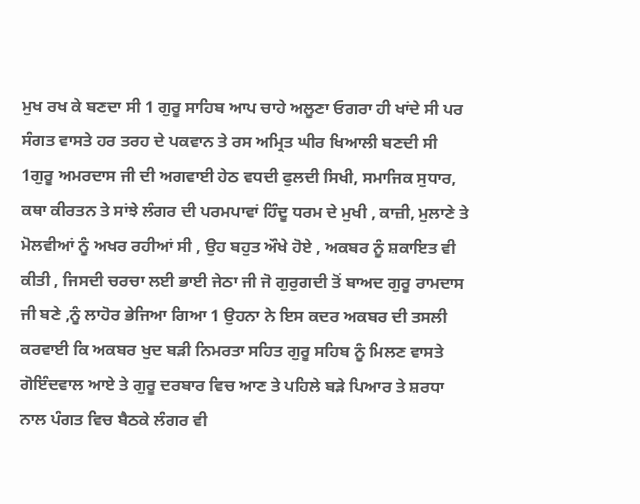ਮੁਖ ਰਖ ਕੇ ਬਣਦਾ ਸੀ 1 ਗੁਰੂ ਸਾਹਿਬ ਆਪ ਚਾਹੇ ਅਲੂਣਾ ਓਗਰਾ ਹੀ ਖਾਂਦੇ ਸੀ ਪਰ ਸੰਗਤ ਵਾਸਤੇ ਹਰ ਤਰਹ ਦੇ ਪਕਵਾਨ ਤੇ ਰਸ ਅਮ੍ਰਿਤ ਘੀਰ ਖਿਆਲੀ ਬਣਦੀ ਸੀ 1ਗੁਰੂ ਅਮਰਦਾਸ ਜੀ ਦੀ ਅਗਵਾਈ ਹੇਠ ਵਧਦੀ ਫੁਲਦੀ ਸਿਖੀ, ਸਮਾਜਿਕ ਸੁਧਾਰ, ਕਥਾ ਕੀਰਤਨ ਤੇ ਸਾਂਝੇ ਲੰਗਰ ਦੀ ਪਰਮਪਾਵਾਂ ਹਿੰਦੂ ਧਰਮ ਦੇ ਮੁਖੀ , ਕਾਜ਼ੀ, ਮੁਲਾਣੇ ਤੇ ਮੋਲਵੀਆਂ ਨੂੰ ਅਖਰ ਰਹੀਆਂ ਸੀ , ਉਹ ਬਹੁਤ ਔਖੇ ਹੋਏ , ਅਕਬਰ ਨੂੰ ਸ਼ਕਾਇਤ ਵੀ ਕੀਤੀ , ਜਿਸਦੀ ਚਰਚਾ ਲਈ ਭਾਈ ਜੇਠਾ ਜੀ ਜੋ ਗੁਰੁਗਦੀ ਤੋਂ ਬਾਅਦ ਗੁਰੂ ਰਾਮਦਾਸ ਜੀ ਬਣੇ ,ਨੂੰ ਲਾਹੋਰ ਭੇਜਿਆ ਗਿਆ 1 ਉਹਨਾ ਨੇ ਇਸ ਕਦਰ ਅਕਬਰ ਦੀ ਤਸਲੀ ਕਰਵਾਈ ਕਿ ਅਕਬਰ ਖੁਦ ਬੜੀ ਨਿਮਰਤਾ ਸਹਿਤ ਗੁਰੂ ਸਹਿਬ ਨੂੰ ਮਿਲਣ ਵਾਸਤੇ ਗੋਇੰਦਵਾਲ ਆਏ ਤੇ ਗੁਰੂ ਦਰਬਾਰ ਵਿਚ ਆਣ ਤੇ ਪਹਿਲੇ ਬੜੇ ਪਿਆਰ ਤੇ ਸ਼ਰਧਾ ਨਾਲ ਪੰਗਤ ਵਿਚ ਬੈਠਕੇ ਲੰਗਰ ਵੀ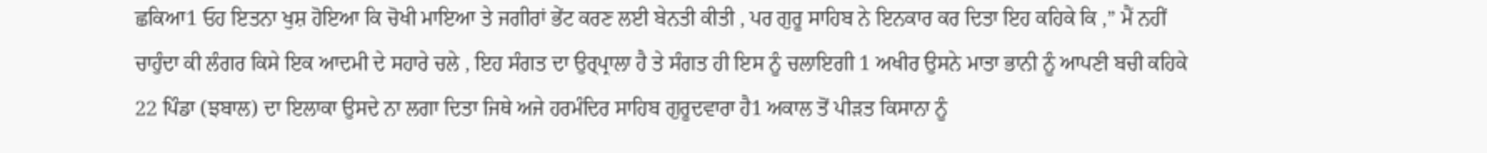ਛਕਿਆ1 ਓਹ ਇਤਨਾ ਖੁਸ਼ ਹੋਇਆ ਕਿ ਚੋਖੀ ਮਾਇਆ ਤੇ ਜਗੀਰਾਂ ਭੇਂਟ ਕਰਣ ਲਈ ਬੇਨਤੀ ਕੀਤੀ , ਪਰ ਗੁਰੂ ਸਾਹਿਬ ਨੇ ਇਨਕਾਰ ਕਰ ਦਿਤਾ ਇਹ ਕਹਿਕੇ ਕਿ ,” ਮੈਂ ਨਹੀਂ ਚਾਹੁੰਦਾ ਕੀ ਲੰਗਰ ਕਿਸੇ ਇਕ ਆਦਮੀ ਦੇ ਸਹਾਰੇ ਚਲੇ , ਇਹ ਸੰਗਤ ਦਾ ਉਰ੍ਪ੍ਰਾਲਾ ਹੈ ਤੇ ਸੰਗਤ ਹੀ ਇਸ ਨੂੰ ਚਲਾਇਗੀ 1 ਅਖੀਰ ਉਸਨੇ ਮਾਤਾ ਭਾਨੀ ਨੂੰ ਆਪਣੀ ਬਚੀ ਕਹਿਕੇ 22 ਪਿੰਡਾ (ਝਬਾਲ) ਦਾ ਇਲਾਕਾ ਉਸਦੇ ਨਾ ਲਗਾ ਦਿਤਾ ਜਿਥੇ ਅਜੇ ਹਰਮੰਦਿਰ ਸਾਹਿਬ ਗੁਰੂਦਵਾਰਾ ਹੈ1 ਅਕਾਲ ਤੋਂ ਪੀੜਤ ਕਿਸਾਨਾ ਨੂੰ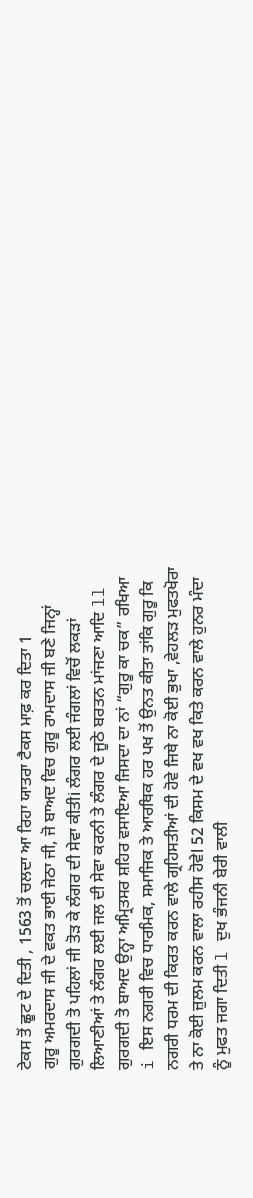ਟੇਕਸ ਤੋਂ ਛੂਟ ਦੇ ਦਿਤੀ , 1563 ਤੋਂ ਚਲਦਾ ਆ ਰਿਹਾ ਯਾਤਰਾ ਟੈਕਸ ਮਾਫ਼ ਕਰ ਦਿਤਾ 1
ਗੁਰੂ ਅਮਰਦਾਸ ਜੀ ਦੇ ਵਕਤ ਭਾਈ ਜੇਠਾ ਜੀ, ਜੋ ਬਾਅਦ ਵਿਚ ਗੁਰੂ ਰਾਮਦਾਸ ਜੀ ਬਣੇ ਜਿਨ੍ਹਾਂ ਗੁਰਗਦੀ ਤੋ ਪਹਿਲਾਂ ਜੀ ਤੋੜ ਕੇ ਲੰਗਰ ਦੀ ਸੇਵਾ ਕੀਤੀi ਲੰਗਰ ਲਈ ਜੰਗਲਾਂ ਵਿਚੋਂ ਲਕੜਾਂ ਲਿਆਣੀਆਂ ਤੇ ਲੰਗਰ ਲਈ ਜਲ ਦੀ ਸੇਵਾ ਕਰਨੀ ਤੇ ਲੰਗਰ ਦੇ ਜੂਠੇ ਬਰਤਨ ਮਾਂਜਣਾ ਆਦਿ ll ਗੁਰਗਦੀ ਤੋ ਬਾਅਦ ਉਨ੍ਹਾ ਅਮ੍ਰਿਤਸਰ ਸ਼ਹਿਰ ਵਸਾਇਆ ਜਿਸਦਾ ਦਾ ਨਾਂ “ਗੁਰੂ ਕਾ ਚਕ” ਰਖਿਆ i ਇਸ ਨਗਰੀ ਵਿਚ ਧਾਰਮਿਕ, ਸਮਾਜਿਕ ਤੇ ਆਰਥਿਕ ਹਰ ਪਖ ਤੋਂ ਉਨਤ ਕੀਤਾ ਤਾਂਕਿ ਗੁਰੂ ਕਿ ਨਗਰੀ ਧਰਮ ਦੀ ਕਿਰਤ ਕਰਨ ਵਾਲੇ ਗ੍ਰਹਿਸਤੀਆਂ ਦੀ ਹੋਵੇ ਜਿਥੇ ਨਾ ਕੋਈ ਭੁਖਾ ,ਵੇਹਲੜ ਮੁਫਤਖੋਰਾ ਤੇ ਨਾ ਕੋਈ ਜ਼ੁਲਮ ਕਰਨ ਵਾਲਾ ਰਹੀਸ ਹੋਵੇl 52 ਕਿਸਮ ਦੇ ਵਖ ਵਖ ਕਿਤੇ ਕਰਨ ਵਾਲੇ ਹੁਨਰ ਮੰਦਾ ਨੂੰ ਮੁਫਤ ਜਗਾ ਦਿਤੀ l ਦੁਖ ਭੰਜਨੀ ਬੇਰੀ ਵਾਲੀ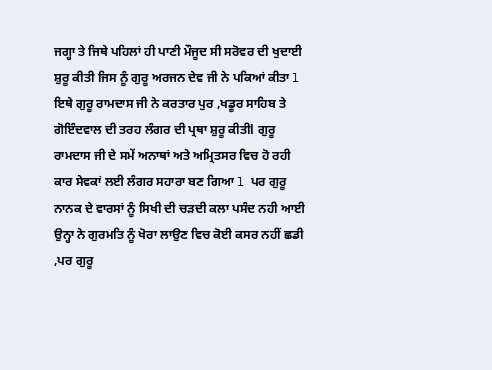ਜਗ੍ਹਾ ਤੇ ਜਿਥੇ ਪਹਿਲਾਂ ਹੀ ਪਾਣੀ ਮੌਜੂਦ ਸੀ ਸਰੋਵਰ ਦੀ ਖੁਦਾਈ ਸ਼ੁਰੂ ਕੀਤੀ ਜਿਸ ਨੂੰ ਗੁਰੂ ਅਰਜਨ ਦੇਵ ਜੀ ਨੇ ਪਕਿਆਂ ਕੀਤਾ l ਇਥੇ ਗੁਰੂ ਰਾਮਦਾਸ ਜੀ ਨੇ ਕਰਤਾਰ ਪੁਰ ,ਖਡੂਰ ਸਾਹਿਬ ਤੇ ਗੋਇੰਦਵਾਲ ਦੀ ਤਰਹ ਲੰਗਰ ਦੀ ਪ੍ਰਥਾ ਸ਼ੁਰੂ ਕੀਤੀl ਗੁਰੂ ਰਾਮਦਾਸ ਜੀ ਦੇ ਸਮੇਂ ਅਨਾਥਾਂ ਅਤੇ ਅਮ੍ਰਿਤਸਰ ਵਿਚ ਹੋ ਰਹੀ ਕਾਰ ਸੇਵਕਾਂ ਲਈ ਲੰਗਰ ਸਹਾਰਾ ਬਣ ਗਿਆ l ਪਰ ਗੁਰੂ ਨਾਨਕ ਦੇ ਵਾਰਸਾਂ ਨੂੰ ਸਿਖੀ ਦੀ ਚੜਦੀ ਕਲਾ ਪਸੰਦ ਨਹੀ ਆਈ ਉਨ੍ਹਾ ਨੇ ਗੁਰਮਤਿ ਨੂੰ ਖੋਰਾ ਲਾਉਣ ਵਿਚ ਕੋਈ ਕਸਰ ਨਹੀਂ ਛਡੀ ,ਪਰ ਗੁਰੂ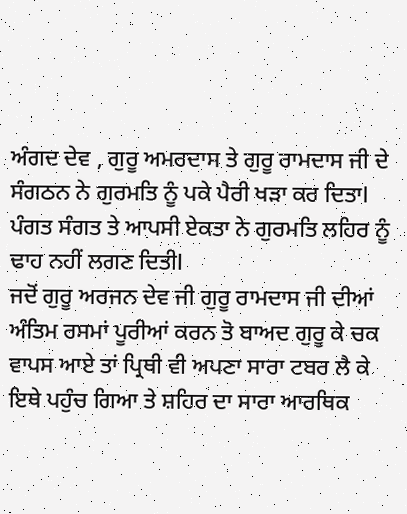ਅੰਗਦ ਦੇਵ , ਗੁਰੂ ਅਮਰਦਾਸ ਤੇ ਗੁਰੂ ਰਾਮਦਾਸ ਜੀ ਦੇ ਸੰਗਠਨ ਨੇ ਗੁਰਮਤਿ ਨੂੰ ਪਕੇ ਪੈਰੀ ਖੜਾ ਕਰ ਦਿਤਾl ਪੰਗਤ ਸੰਗਤ ਤੇ ਆਪਸੀ ਏਕਤਾ ਨੇ ਗੁਰਮਤਿ ਲਹਿਰ ਨੂੰ ਢਾਹ ਨਹੀਂ ਲਗਣ ਦਿਤੀl
ਜਦੋਂ ਗੁਰੂ ਅਰਜਨ ਦੇਵ ਜੀ ਗੁਰੂ ਰਾਮਦਾਸ ਜੀ ਦੀਆਂ ਅੰਤਿਮ ਰਸਮਾਂ ਪੂਰੀਆਂ ਕਰਨ ਤੋ ਬਾਅਦ ਗੁਰੂ ਕੇ ਚਕ ਵਾਪਸ ਆਏ ਤਾਂ ਪ੍ਰਿਥੀ ਵੀ ਅਪਣਾ ਸਾਰਾ ਟਬਰ ਲੈ ਕੇ ਇਥੇ ਪਹੁੰਚ ਗਿਆ ਤੇ ਸ਼ਹਿਰ ਦਾ ਸਾਰਾ ਆਰਥਿਕ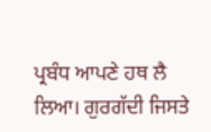ਪ੍ਰਬੰਧ ਆਪਣੇ ਹਥ ਲੈ ਲਿਆ। ਗੁਰਗੱਦੀ ਜਿਸਤੇ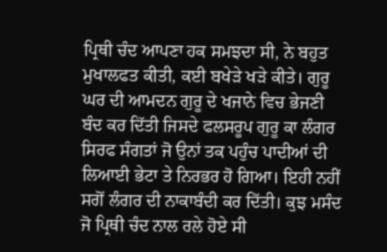ਪ੍ਰਿਥੀ ਚੰਦ ਆਪਣਾ ਹਕ ਸਮਝਦਾ ਸੀ, ਨੇ ਬਹੁਤ ਮੁਖਾਲਫਤ ਕੀਤੀ, ਕਈ ਬਖੇੜੇ ਖੜੇ ਕੀਤੇ। ਗੁਰੂ ਘਰ ਦੀ ਆਮਦਨ ਗੁਰੂ ਦੇ ਖਜਾਨੇ ਵਿਚ ਭੇਜਣੀ ਬੰਦ ਕਰ ਦਿੱਤੀ ਜਿਸਦੇ ਫਲਸਰੂਪ ਗੁਰੂ ਕਾ ਲੰਗਰ ਸਿਰਫ ਸੰਗਤਾਂ ਜੋ ਉਨਾਂ ਤਕ ਪਹੁੰਚ ਪਾਦੀਆਂ ਦੀ ਲਿਆਈ ਭੇਟਾ ਤੇ ਨਿਰਭਰ ਹੋ ਗਿਆ। ਇਹੀ ਨਹੀਂ ਸਗੋਂ ਲੰਗਰ ਦੀ ਨਾਕਾਬੰਦੀ ਕਰ ਦਿੱਤੀ। ਕੁਝ ਮਸੰਦ ਜੋ ਪ੍ਰਿਥੀ ਚੰਦ ਨਾਲ ਰਲੇ ਹੋਏ ਸੀ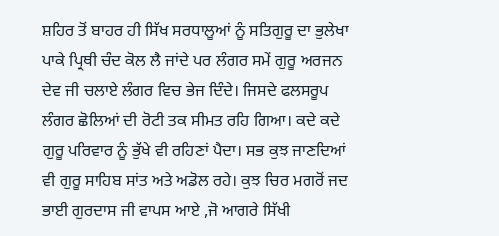ਸ਼ਹਿਰ ਤੋਂ ਬਾਹਰ ਹੀ ਸਿੱਖ ਸਰਧਾਲੂਆਂ ਨੂੰ ਸਤਿਗੁਰੂ ਦਾ ਭੁਲੇਖਾ ਪਾਕੇ ਪ੍ਰਿਥੀ ਚੰਦ ਕੋਲ ਲੈ ਜਾਂਦੇ ਪਰ ਲੰਗਰ ਸਮੇਂ ਗੁਰੂ ਅਰਜਨ ਦੇਵ ਜੀ ਚਲਾਏ ਲੰਗਰ ਵਿਚ ਭੇਜ ਦਿੰਦੇ। ਜਿਸਦੇ ਫਲਸਰੂਪ ਲੰਗਰ ਛੋਲਿਆਂ ਦੀ ਰੋਟੀ ਤਕ ਸੀਮਤ ਰਹਿ ਗਿਆ। ਕਦੇ ਕਦੇ ਗੁਰੂ ਪਰਿਵਾਰ ਨੂੰ ਭੁੱਖੇ ਵੀ ਰਹਿਣਾਂ ਪੈਦਾ। ਸਭ ਕੁਝ ਜਾਣਦਿਆਂ ਵੀ ਗੁਰੂ ਸਾਹਿਬ ਸਾਂਤ ਅਤੇ ਅਡੋਲ ਰਹੇ। ਕੁਝ ਚਿਰ ਮਗਰੋਂ ਜਦ ਭਾਈ ਗੁਰਦਾਸ ਜੀ ਵਾਪਸ ਆਏ ,ਜੋ ਆਗਰੇ ਸਿੱਖੀ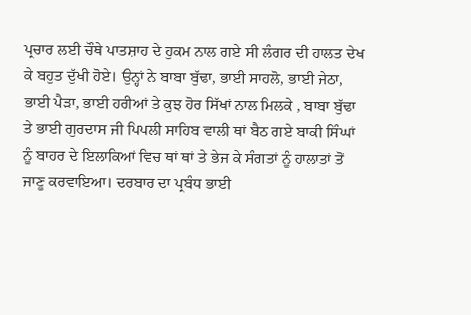ਪ੍ਰਚਾਰ ਲਈ ਚੌਥੇ ਪਾਤਸ਼ਾਹ ਦੇ ਹੁਕਮ ਨਾਲ ਗਏ ਸੀ ਲੰਗਰ ਦੀ ਹਾਲਤ ਦੇਖ ਕੇ ਬਹੁਤ ਦੁੱਖੀ ਹੋਏ। ਉਨ੍ਹਾਂ ਨੇ ਬਾਬਾ ਬੁੱਢਾ, ਭਾਈ ਸਾਹਲੋ, ਭਾਈ ਜੇਠਾ, ਭਾਈ ਪੈੜਾ, ਭਾਈ ਹਰੀਆਂ ਤੇ ਕੁਝ ਹੋਰ ਸਿੱਖਾਂ ਨਾਲ ਮਿਲਕੇ , ਬਾਬਾ ਬੁੱਢਾ ਤੇ ਭਾਈ ਗੁਰਦਾਸ ਜੀ ਪਿਪਲੀ ਸਾਹਿਬ ਵਾਲੀ ਥਾਂ ਬੈਠ ਗਏ ਬਾਕੀ ਸਿੰਘਾਂ ਨੂੰ ਬਾਹਰ ਦੇ ਇਲਾਕਿਆਂ ਵਿਚ ਥਾਂ ਥਾਂ ਤੇ ਭੇਜ ਕੇ ਸੰਗਤਾਂ ਨੂੰ ਹਾਲਾਤਾਂ ਤੋਂ ਜਾਣੂ ਕਰਵਾਇਆ। ਦਰਬਾਰ ਦਾ ਪ੍ਰਬੰਧ ਭਾਈ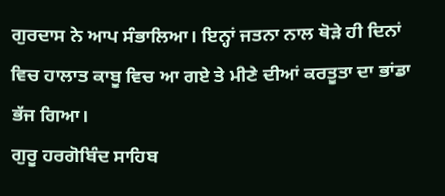ਗੁਰਦਾਸ ਨੇ ਆਪ ਸੰਭਾਲਿਆ। ਇਨ੍ਹਾਂ ਜਤਨਾ ਨਾਲ ਥੋੜੇ ਹੀ ਦਿਨਾਂ ਵਿਚ ਹਾਲਾਤ ਕਾਬੂ ਵਿਚ ਆ ਗਏ ਤੇ ਮੀਣੇ ਦੀਆਂ ਕਰਤੂਤਾ ਦਾ ਭਾਂਡਾ ਭੱਜ ਗਿਆ।
ਗੁਰੂ ਹਰਗੋਬਿੰਦ ਸਾਹਿਬ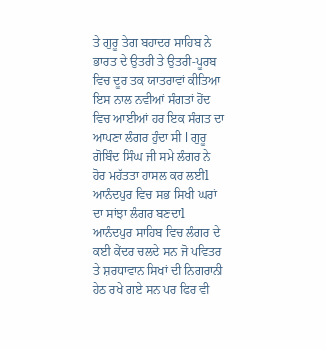ਤੇ ਗੁਰੂ ਤੇਗ ਬਹਾਦਰ ਸਾਹਿਬ ਨੇ ਭਾਰਤ ਦੇ ਉਤਰੀ ਤੇ ਉਤਰੀ-ਪੂਰਬ ਵਿਚ ਦੂਰ ਤਕ ਯਾਤਰਾਵਾਂ ਕੀਤਿਆ ਇਸ ਨਾਲ ਨਵੀਆਂ ਸੰਗਤਾਂ ਹੋਂਦ ਵਿਚ ਆਈਆਂ ਹਰ ਇਕ ਸੰਗਤ ਦਾ ਆਪਣਾ ਲੰਗਰ ਹੁੰਦਾ ਸੀ l ਗੁਰੂ ਗੋਬਿੰਦ ਸਿੰਘ ਜੀ ਸਮੇ ਲੰਗਰ ਨੇ ਹੋਰ ਮਹੱਤਤਾ ਹਾਸਲ ਕਰ ਲਈl ਆਨੰਦਪੁਰ ਵਿਚ ਸਭ ਸਿਖੀ ਘਰਾਂ ਦਾ ਸਾਂਝਾ ਲੰਗਰ ਬਣਦਾl ਆਨੰਦਪੁਰ ਸਾਹਿਬ ਵਿਚ ਲੰਗਰ ਦੇ ਕਈ ਕੇਂਦਰ ਚਲਦੇ ਸਨ ਜੋ ਪਵਿਤਰ ਤੇ ਸ਼ਰਧਾਵਾਨ ਸਿਖਾਂ ਦੀ ਨਿਗਰਾਨੀ ਹੇਠ ਰਖੇ ਗਏ ਸਨ ਪਰ ਫਿਰ ਵੀ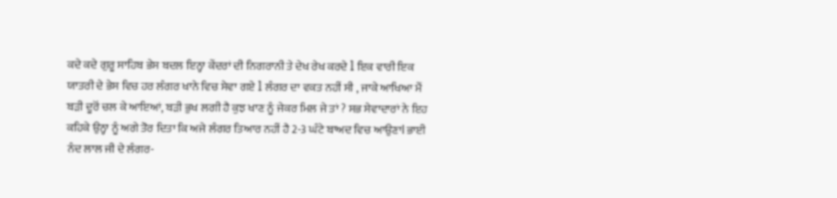ਕਦੇ ਕਦੇ ਗੁਰੂ ਸਾਹਿਬ ਭੇਸ ਬਦਲ ਇਨ੍ਹਾ ਕੇਂਦਰਾਂ ਦੀ ਨਿਗਰਾਨੀ ਤੇ ਦੇਖ ਰੇਖ ਕਰਦੇ l ਇਕ ਵਾਰੀ ਇਕ ਯਾਤਰੀ ਦੇ ਭੇਸ ਵਿਚ ਹਰ ਲੰਗਰ ਖਾਨੇ ਵਿਚ ਸੇਵਾ ਗਏ l ਲੰਗਰ ਦਾ ਵਕਤ ਨਹੀਂ ਸੀ , ਜਾਕੇ ਆਖਿਆ ਮੈਂ ਬੜੀ ਦੂਰੋਂ ਚਲ ਕੇ ਆਇਆਂ, ਬੜੀ ਭੁਖ ਲਗੀ ਹੈ ਕੁਝ ਖਾਣ ਨੂੰ ਜੇਕਰ ਮਿਲ ਜੇ ਤਾਂ ? ਸਭ ਸੇਵਾਦਾਰਾਂ ਨੇ ਇਹ ਕਹਿਕੇ ਉਨ੍ਹਾ ਨੂੰ ਅਗੇ ਤੋਰ ਦਿਤਾ ਕਿ ਅਜੇ ਲੰਗਰ ਤਿਆਰ ਨਹੀਂ ਹੈ 2-3 ਘੰਟੇ ਬਾਅਦ ਵਿਚ ਆਉਣਾl ਭਾਈ ਨੰਦ ਲਾਲ ਜੀ ਦੇ ਲੰਗਰ-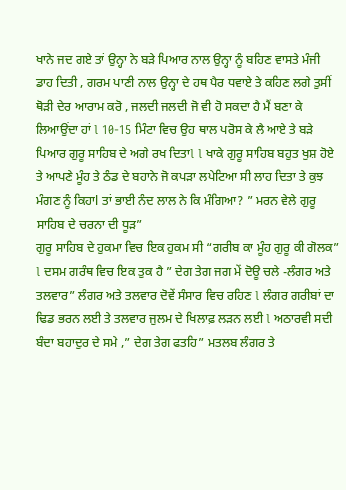ਖਾਨੇ ਜਦ ਗਏ ਤਾਂ ਉਨ੍ਹਾ ਨੇ ਬੜੇ ਪਿਆਰ ਨਾਲ ਉਨ੍ਹਾ ਨੂੰ ਬਹਿਣ ਵਾਸਤੇ ਮੰਜੀ ਡਾਹ ਦਿਤੀ , ਗਰਮ ਪਾਣੀ ਨਾਲ ਉਨ੍ਹਾ ਦੇ ਹਥ ਪੈਰ ਧਵਾਏ ਤੇ ਕਹਿਣ ਲਗੇ ਤੁਸੀਂ ਥੋੜੀ ਦੇਰ ਆਰਾਮ ਕਰੋ , ਜਲਦੀ ਜਲਦੀ ਜੋ ਵੀ ਹੋ ਸਕਦਾ ਹੈ ਮੈਂ ਬਣਾ ਕੇ ਲਿਆਉਂਦਾ ਹਾਂ l 10-15 ਮਿੰਟਾ ਵਿਚ ਉਹ ਥਾਲ ਪਰੋਸ ਕੇ ਲੈ ਆਏ ਤੇ ਬੜੇ ਪਿਆਰ ਗੁਰੂ ਸਾਹਿਬ ਦੇ ਅਗੇ ਰਖ ਦਿਤਾl l ਖਾਕੇ ਗੁਰੂ ਸਾਹਿਬ ਬਹੁਤ ਖੁਸ਼ ਹੋਏ ਤੇ ਆਪਣੇ ਮੂੰਹ ਤੇ ਠੰਡ ਦੇ ਬਹਾਨੇ ਜੋ ਕਪੜਾ ਲਪੇਟਿਆ ਸੀ ਲਾਹ ਦਿਤਾ ਤੇ ਕੁਝ ਮੰਗਣ ਨੂੰ ਕਿਹਾl ਤਾਂ ਭਾਈ ਨੰਦ ਲਾਲ ਨੇ ਕਿ ਮੰਗਿਆ? ” ਮਰਨ ਵੇਲੇ ਗੁਰੂ ਸਾਹਿਬ ਦੇ ਚਰਨਾ ਦੀ ਧੂੜ”
ਗੁਰੂ ਸਾਹਿਬ ਦੇ ਹੁਕਮਾ ਵਿਚ ਇਕ ਹੁਕਮ ਸੀ “ਗਰੀਬ ਕਾ ਮੂੰਹ ਗੁਰੂ ਕੀ ਗੋਲਕ” l ਦਸਮ ਗਰੰਥ ਵਿਚ ਇਕ ਤੁਕ ਹੈ ” ਦੇਗ ਤੇਗ ਜਗ ਮੇਂ ਦੋਊ ਚਲੇ -ਲੰਗਰ ਅਤੇ ਤਲਵਾਰ” ਲੰਗਰ ਅਤੇ ਤਲਵਾਰ ਦੋਵੇਂ ਸੰਸਾਰ ਵਿਚ ਰਹਿਣ l ਲੰਗਰ ਗਰੀਬਾਂ ਦਾ ਢਿਡ ਭਰਨ ਲਈ ਤੇ ਤਲਵਾਰ ਜੁਲਮ ਦੇ ਖਿਲਾਫ਼ ਲੜਨ ਲਈ l ਅਠਾਰਵੀ ਸਦੀ ਬੰਦਾ ਬਹਾਦੁਰ ਦੇ ਸਮੇ ,” ਦੇਗ ਤੇਗ ਫਤਹਿ” ਮਤਲਬ ਲੰਗਰ ਤੇ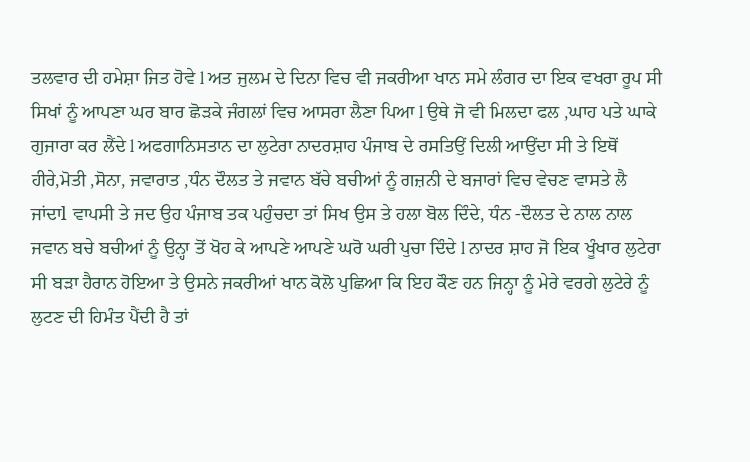ਤਲਵਾਰ ਦੀ ਹਮੇਸ਼ਾ ਜਿਤ ਹੋਵੇ l ਅਤ ਜੁਲਮ ਦੇ ਦਿਨਾ ਵਿਚ ਵੀ ਜਕਰੀਆ ਖਾਨ ਸਮੇ ਲੰਗਰ ਦਾ ਇਕ ਵਖਰਾ ਰੂਪ ਸੀ ਸਿਖਾਂ ਨੂੰ ਆਪਣਾ ਘਰ ਬਾਰ ਛੋੜਕੇ ਜੰਗਲਾਂ ਵਿਚ ਆਸਰਾ ਲੈਣਾ ਪਿਆ l ਉਥੇ ਜੋ ਵੀ ਮਿਲਦਾ ਫਲ ,ਘਾਹ ਪਤੇ ਘਾਕੇ ਗੁਜਾਰਾ ਕਰ ਲੈਂਦੇ l ਅਫਗਾਨਿਸਤਾਨ ਦਾ ਲੁਟੇਰਾ ਨਾਦਰਸ਼ਾਹ ਪੰਜਾਬ ਦੇ ਰਸਤਿਉਂ ਦਿਲੀ ਆਉਂਦਾ ਸੀ ਤੇ ਇਥੋਂ ਹੀਰੇ,ਮੋਤੀ ,ਸੋਨਾ, ਜਵਾਰਾਤ ,ਧੰਨ ਦੌਲਤ ਤੇ ਜਵਾਨ ਬੱਚੇ ਬਚੀਆਂ ਨੂੰ ਗਜ਼ਨੀ ਦੇ ਬਜਾਰਾਂ ਵਿਚ ਵੇਚਣ ਵਾਸਤੇ ਲੈ ਜਾਂਦਾl ਵਾਪਸੀ ਤੇ ਜਦ ਉਹ ਪੰਜਾਬ ਤਕ ਪਹੁੰਚਦਾ ਤਾਂ ਸਿਖ ਉਸ ਤੇ ਹਲਾ ਬੋਲ ਦਿੰਦੇ, ਧੰਨ -ਦੌਲਤ ਦੇ ਨਾਲ ਨਾਲ ਜਵਾਨ ਬਚੇ ਬਚੀਆਂ ਨੂੰ ਉਨ੍ਹਾ ਤੋਂ ਖੋਹ ਕੇ ਆਪਣੇ ਆਪਣੇ ਘਰੋ ਘਰੀ ਪੁਚਾ ਦਿੰਦੇ l ਨਾਦਰ ਸ਼ਾਹ ਜੋ ਇਕ ਖੂੰਖਾਰ ਲੁਟੇਰਾ ਸੀ ਬੜਾ ਹੈਰਾਨ ਹੋਇਆ ਤੇ ਉਸਨੇ ਜਕਰੀਆਂ ਖਾਨ ਕੋਲੋ ਪੁਛਿਆ ਕਿ ਇਹ ਕੌਣ ਹਨ ਜਿਨ੍ਹਾ ਨੂੰ ਮੇਰੇ ਵਰਗੇ ਲੁਟੇਰੇ ਨੂੰ ਲੁਟਣ ਦੀ ਹਿਮੰਤ ਪੈਂਦੀ ਹੈ ਤਾਂ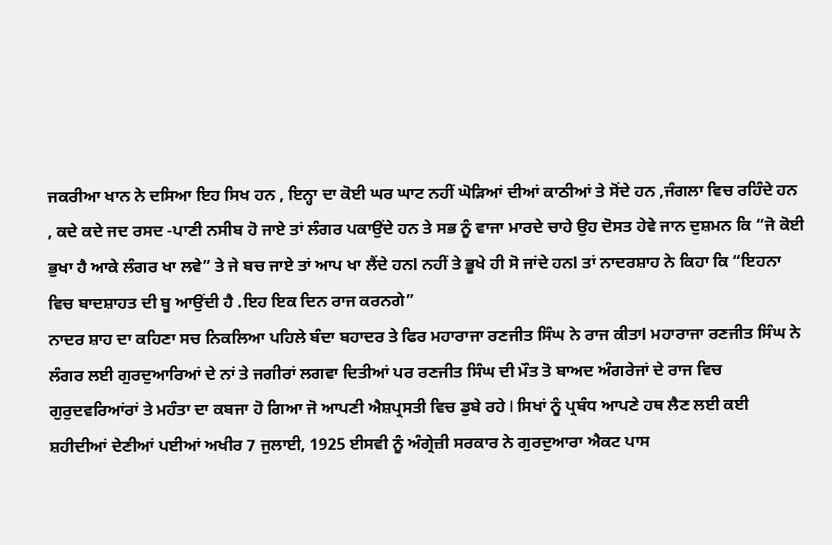ਜਕਰੀਆ ਖਾਨ ਨੇ ਦਸਿਆ ਇਹ ਸਿਖ ਹਨ , ਇਨ੍ਹਾ ਦਾ ਕੋਈ ਘਰ ਘਾਟ ਨਹੀਂ ਘੋੜਿਆਂ ਦੀਆਂ ਕਾਠੀਆਂ ਤੇ ਸੋਂਦੇ ਹਨ ,ਜੰਗਲਾ ਵਿਚ ਰਹਿੰਦੇ ਹਨ , ਕਦੇ ਕਦੇ ਜਦ ਰਸਦ -ਪਾਣੀ ਨਸੀਬ ਹੋ ਜਾਏ ਤਾਂ ਲੰਗਰ ਪਕਾਉਂਦੇ ਹਨ ਤੇ ਸਭ ਨੂੰ ਵਾਜਾ ਮਾਰਦੇ ਚਾਹੇ ਉਹ ਦੋਸਤ ਹੇਵੇ ਜਾਨ ਦੁਸ਼ਮਨ ਕਿ “ਜੋ ਕੋਈ ਭੁਖਾ ਹੈ ਆਕੇ ਲੰਗਰ ਖਾ ਲਵੇ” ਤੇ ਜੇ ਬਚ ਜਾਏ ਤਾਂ ਆਪ ਖਾ ਲੈਂਦੇ ਹਨl ਨਹੀਂ ਤੇ ਭੂਖੇ ਹੀ ਸੋ ਜਾਂਦੇ ਹਨl ਤਾਂ ਨਾਦਰਸ਼ਾਹ ਨੇ ਕਿਹਾ ਕਿ “ਇਹਨਾ ਵਿਚ ਬਾਦਸ਼ਾਹਤ ਦੀ ਬੂ ਆਉਂਦੀ ਹੈ .ਇਹ ਇਕ ਦਿਨ ਰਾਜ ਕਰਨਗੇ”
ਨਾਦਰ ਸ਼ਾਹ ਦਾ ਕਹਿਣਾ ਸਚ ਨਿਕਲਿਆ ਪਹਿਲੇ ਬੰਦਾ ਬਹਾਦਰ ਤੇ ਫਿਰ ਮਹਾਰਾਜਾ ਰਣਜੀਤ ਸਿੰਘ ਨੇ ਰਾਜ ਕੀਤਾl ਮਹਾਰਾਜਾ ਰਣਜੀਤ ਸਿੰਘ ਨੇ ਲੰਗਰ ਲਈ ਗੁਰਦੁਆਰਿਆਂ ਦੇ ਨਾਂ ਤੇ ਜਗੀਰਾਂ ਲਗਵਾ ਦਿਤੀਆਂ ਪਰ ਰਣਜੀਤ ਸਿੰਘ ਦੀ ਮੌਤ ਤੋ ਬਾਅਦ ਅੰਗਰੇਜਾਂ ਦੇ ਰਾਜ ਵਿਚ ਗੁਰੁਦਵਰਿਆਂਰਾਂ ਤੇ ਮਹੰਤਾ ਦਾ ਕਬਜਾ ਹੋ ਗਿਆ ਜੋ ਆਪਣੀ ਐਸ਼ਪ੍ਰਸਤੀ ਵਿਚ ਡੁਬੇ ਰਹੇ l ਸਿਖਾਂ ਨੂੰ ਪ੍ਰਬੰਧ ਆਪਣੇ ਹਥ ਲੈਣ ਲਈ ਕਈ ਸ਼ਹੀਦੀਆਂ ਦੇਣੀਆਂ ਪਈਆਂ ਅਖੀਰ 7 ਜੁਲਾਈ, 1925 ਈਸਵੀ ਨੂੰ ਅੰਗ੍ਰੇਜ਼ੀ ਸਰਕਾਰ ਨੇ ਗੁਰਦੁਆਰਾ ਐਕਟ ਪਾਸ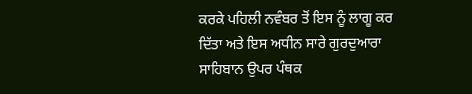ਕਰਕੇ ਪਹਿਲੀ ਨਵੰਬਰ ਤੋਂ ਇਸ ਨੂੰ ਲਾਗੂ ਕਰ ਦਿੱਤਾ ਅਤੇ ਇਸ ਅਧੀਨ ਸਾਰੇ ਗੁਰਦੁਆਰਾ ਸਾਹਿਬਾਨ ਉਪਰ ਪੰਥਕ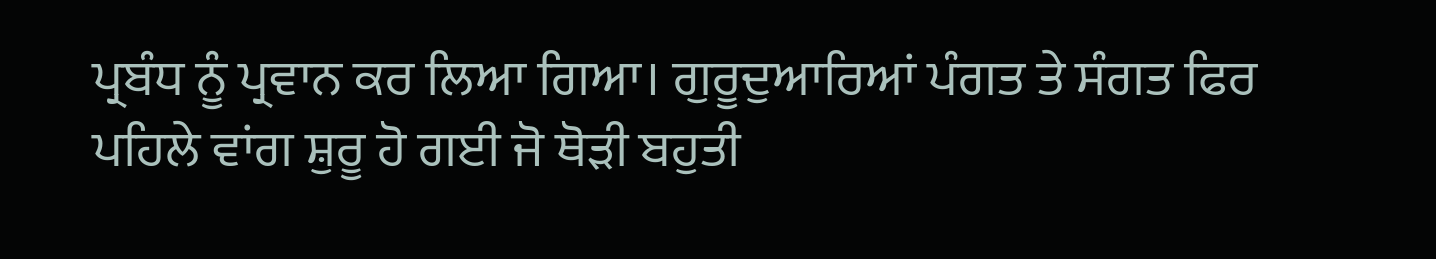ਪ੍ਰਬੰਧ ਨੂੰ ਪ੍ਰਵਾਨ ਕਰ ਲਿਆ ਗਿਆ। ਗੁਰੂਦੁਆਰਿਆਂ ਪੰਗਤ ਤੇ ਸੰਗਤ ਫਿਰ ਪਹਿਲੇ ਵਾਂਗ ਸ਼ੁਰੂ ਹੋ ਗਈ ਜੋ ਥੋੜੀ ਬਹੁਤੀ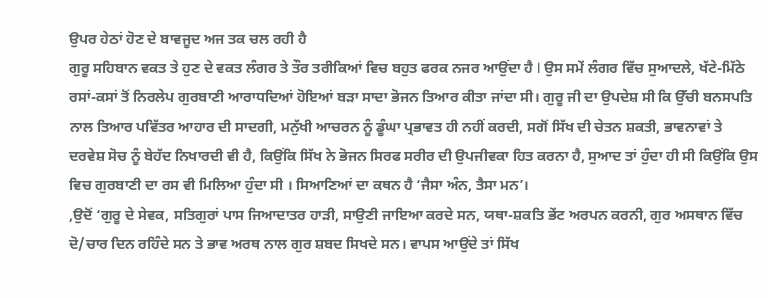ਉਪਰ ਹੇਠਾਂ ਹੋਣ ਦੇ ਬਾਵਜੂਦ ਅਜ ਤਕ ਚਲ ਰਹੀ ਹੈ
ਗੁਰੂ ਸਹਿਬਾਨ ਵਕਤ ਤੇ ਹੁਣ ਦੇ ਵਕਤ ਲੰਗਰ ਤੇ ਤੌਰ ਤਰੀਕਿਆਂ ਵਿਚ ਬਹੁਤ ਫਰਕ ਨਜਰ ਆਉਂਦਾ ਹੈ l ਉਸ ਸਮੇਂ ਲੰਗਰ ਵਿੱਚ ਸੁਆਦਲੇ, ਖੱਟੇ-ਮਿੱਠੇ ਰਸਾਂ-ਕਸਾਂ ਤੋਂ ਨਿਰਲੇਪ ਗੁਰਬਾਣੀ ਆਰਾਧਦਿਆਂ ਹੋਇਆਂ ਬੜਾ ਸਾਦਾ ਭੋਜਨ ਤਿਆਰ ਕੀਤਾ ਜਾਂਦਾ ਸੀ। ਗੁਰੂ ਜੀ ਦਾ ਉਪਦੇਸ਼ ਸੀ ਕਿ ਉੱਚੀ ਬਨਸਪਤਿ ਨਾਲ ਤਿਆਰ ਪਵਿੱਤਰ ਆਹਾਰ ਦੀ ਸਾਦਗੀ, ਮਨੁੱਖੀ ਆਚਰਨ ਨੂੰ ਡੂੰਘਾ ਪ੍ਰਭਾਵਤ ਹੀ ਨਹੀਂ ਕਰਦੀ, ਸਗੋਂ ਸਿੱਖ ਦੀ ਚੇਤਨ ਸ਼ਕਤੀ, ਭਾਵਨਾਵਾਂ ਤੇ ਦਰਵੇਸ਼ ਸੋਚ ਨੂੰ ਬੇਹੱਦ ਨਿਖਾਰਦੀ ਵੀ ਹੈ, ਕਿਉਂਕਿ ਸਿੱਖ ਨੇ ਭੋਜਨ ਸਿਰਫ ਸਰੀਰ ਦੀ ਉਪਜੀਵਕਾ ਹਿਤ ਕਰਨਾ ਹੈ, ਸੁਆਦ ਤਾਂ ਹੁੰਦਾ ਹੀ ਸੀ ਕਿਉਂਕਿ ਉਸ ਵਿਚ ਗੁਰਬਾਣੀ ਦਾ ਰਸ ਵੀ ਮਿਲਿਆ ਹੁੰਦਾ ਸੀ । ਸਿਆਣਿਆਂ ਦਾ ਕਥਨ ਹੈ ‘ਜੈਸਾ ਅੰਨ, ਤੈਸਾ ਮਨ’।
,ਉਦੋਂ ‘ਗੁਰੂ ਦੇ ਸੇਵਕ, ਸਤਿਗੁਰਾਂ ਪਾਸ ਜਿਆਦਾਤਰ ਹਾੜੀ, ਸਾਉਣੀ ਜਾਇਆ ਕਰਦੇ ਸਨ, ਯਥਾ-ਸ਼ਕਤਿ ਭੇਂਟ ਅਰਪਨ ਕਰਨੀ, ਗੁਰ ਅਸਥਾਨ ਵਿੱਚ ਦੋ/ਚਾਰ ਦਿਨ ਰਹਿੰਦੇ ਸਨ ਤੇ ਭਾਵ ਅਰਥ ਨਾਲ ਗੁਰ ਸ਼ਬਦ ਸਿਖਦੇ ਸਨ। ਵਾਪਸ ਆਉਂਦੇ ਤਾਂ ਸਿੱਖ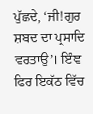ਪੁੱਛਦੇ, ‘ਜੀ!ਗੁਰ ਸ਼ਬਦ ਦਾ ਪ੍ਰਸਾਦਿ ਵਰਤਾਉ’। ਇੰਞ ਫਿਰ ਇਕੱਠ ਵਿੱਚ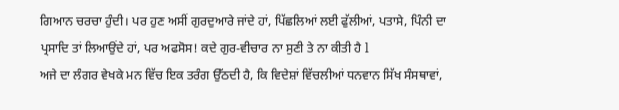ਗਿਆਨ ਚਰਚਾ ਹੁੰਦੀ। ਪਰ ਹੁਣ ਅਸੀਂ ਗੁਰਦੁਆਰੇ ਜਾਂਦੇ ਹਾਂ, ਪਿੱਛਲਿਆਂ ਲਈ ਫੁੱਲੀਆਂ, ਪਤਾਸੇ, ਪਿੰਨੀ ਦਾ ਪ੍ਰਸਾਦਿ ਤਾਂ ਲਿਆਉਂਦੇ ਹਾਂ, ਪਰ ਅਫਸੋਸ! ਕਦੇ ਗੁਰ-ਵੀਚਾਰ ਨਾ ਸੁਣੀ ਤੇ ਨਾ ਕੀਤੀ ਹੈ l
ਅਜੇ ਦਾ ਲੰਗਰ ਵੇਖਕੇ ਮਨ ਵਿੱਚ ਇਕ ਤਰੰਗ ਉੱਠਦੀ ਹੈ, ਕਿ ਵਿਦੇਸ਼ਾਂ ਵਿੱਚਲੀਆਂ ਧਨਵਾਨ ਸਿੱਖ ਸੰਸਥਾਵਾਂ,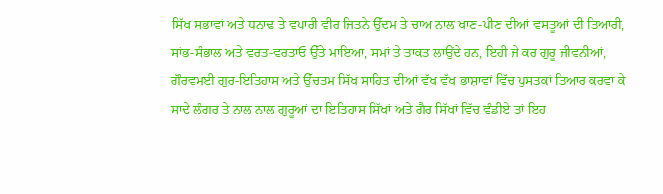ਸਿੱਖ ਸਭਾਵਾਂ ਅਤੇ ਧਨਾਢ ਤੇ ਵਪਾਰੀ ਵੀਰ ਜਿਤਨੇ ਉੱਦਮ ਤੇ ਚਾਅ ਨਾਲ ਖਾਣ-ਪੀਣ ਦੀਆਂ ਵਸਤੂਆਂ ਦੀ ਤਿਆਰੀ, ਸਾਂਭ-ਸੰਭਾਲ ਅਤੇ ਵਰਤ-ਵਰਤਾਓ ਉੱਤੇ ਮਾਇਆ, ਸਮਾਂ ਤੇ ਤਾਕਤ ਲਾਉਂਦੇ ਹਨ, ਇਹੀ ਜੇ ਕਰ ਗੁਰੂ ਜੀਵਨੀਆਂ, ਗੌਰਵਮਈ ਗੁਰ-ਇਤਿਹਾਸ ਅਤੇ ਉੱਚਤਮ ਸਿੱਖ ਸਾਹਿਤ ਦੀਆਂ ਵੱਖ ਵੱਖ ਭਾਸ਼ਾਵਾਂ ਵਿੱਚ ਪੁਸਤਕਾਂ ਤਿਆਰ ਕਰਵਾ ਕੇ ਸਾਦੇ ਲੰਗਰ ਤੇ ਨਾਲ ਨਾਲ ਗੁਰੂਆਂ ਦਾ ਇਤਿਹਾਸ ਸਿੱਖਾਂ ਅਤੇ ਗੈਰ ਸਿੱਖਾਂ ਵਿੱਚ ਵੰਡੀਏ ਤਾਂ ਇਹ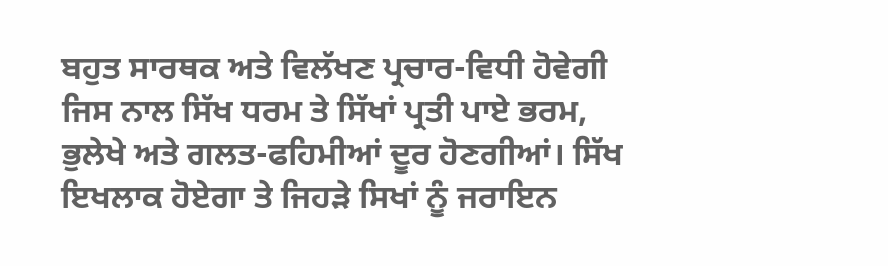ਬਹੁਤ ਸਾਰਥਕ ਅਤੇ ਵਿਲੱਖਣ ਪ੍ਰਚਾਰ-ਵਿਧੀ ਹੋਵੇਗੀ ਜਿਸ ਨਾਲ ਸਿੱਖ ਧਰਮ ਤੇ ਸਿੱਖਾਂ ਪ੍ਰਤੀ ਪਾਏ ਭਰਮ, ਭੁਲੇਖੇ ਅਤੇ ਗਲਤ-ਫਹਿਮੀਆਂ ਦੂਰ ਹੋਣਗੀਆਂ। ਸਿੱਖ ਇਖਲਾਕ ਹੋਏਗਾ ਤੇ ਜਿਹੜੇ ਸਿਖਾਂ ਨੂੰ ਜਰਾਇਨ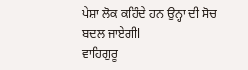ਪੇਸ਼ਾ ਲੋਕ ਕਹਿੰਦੇ ਹਨ ਉਨ੍ਹਾ ਦੀ ਸੋਚ ਬਦਲ ਜਾਏਗੀl
ਵਾਹਿਗੁਰੂ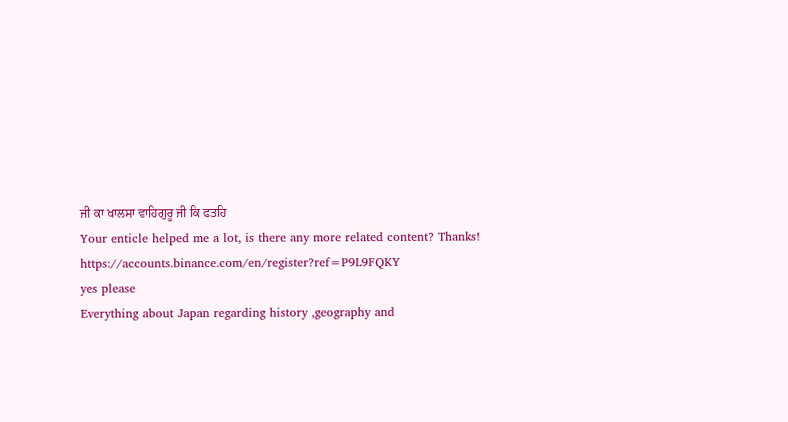ਜੀ ਕਾ ਖਾਲਸਾ ਵਾਹਿਗੁਰੂ ਜੀ ਕਿ ਫਤਹਿ
Your enticle helped me a lot, is there any more related content? Thanks! https://accounts.binance.com/en/register?ref=P9L9FQKY
yes please
Everything about Japan regarding history ,geography and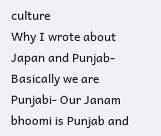culture
Why I wrote about Japan and Punjab- Basically we are Punjabi- Our Janam bhoomi is Punjab and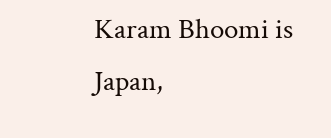Karam Bhoomi is Japan,